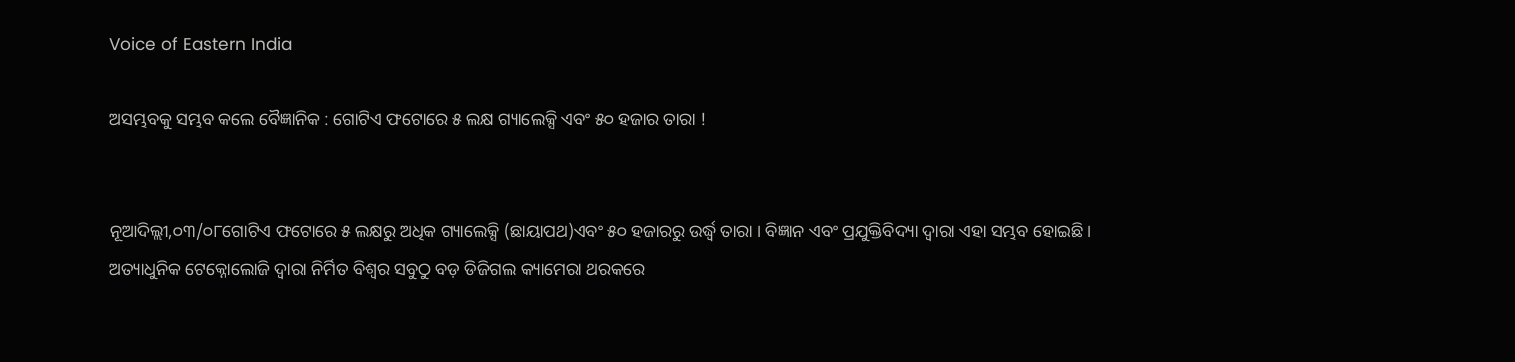Voice of Eastern India

ଅସମ୍ଭବକୁ ସମ୍ଭବ କଲେ ବୈଜ୍ଞାନିକ : ଗୋଟିଏ ଫଟୋରେ ୫ ଲକ୍ଷ ଗ୍ୟାଲେକ୍ସି ଏବଂ ୫୦ ହଜାର ତାରା !


ନୂଆଦିଲ୍ଲୀ,୦୩/୦୮ଗୋଟିଏ ଫଟୋରେ ୫ ଲକ୍ଷରୁ ଅଧିକ ଗ୍ୟାଲେକ୍ସି (ଛାୟାପଥ)ଏବଂ ୫୦ ହଜାରରୁ ଉର୍ଦ୍ଧ୍ୱ ତାରା । ବିଜ୍ଞାନ ଏବଂ ପ୍ରଯୁକ୍ତିବିଦ୍ୟା ଦ୍ବାରା ଏହା ସମ୍ଭବ ହୋଇଛି। ଅତ୍ୟାଧୁନିକ ଟେକ୍ନୋଲୋଜି ଦ୍ଵାରା ନିର୍ମିତ ବିଶ୍ଵର ସବୁଠୁ ବଡ଼ ଡିଜିଗଲ କ୍ୟାମେରା ଥରକରେ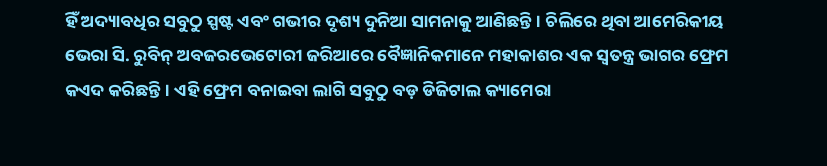ହିଁ ଅଦ୍ୟାବଧିର ସବୁଠୁ ସ୍ପଷ୍ଟ ଏବଂ ଗଭୀର ଦୃଶ୍ୟ ଦୁନିଆ ସାମନାକୁ ଆଣିଛନ୍ତି। ଚିଲିରେ ଥିବା ଆମେରିକୀୟ ଭେରା ସି. ରୁବିନ୍ ଅବଜରଭେଟୋରୀ ଜରିଆରେ ବୈଜ୍ଞାନିକମାନେ ମହାକାଶର ଏକ ସ୍ବତନ୍ତ୍ର ଭାଗର ଫ୍ରେମ କଏଦ କରିଛନ୍ତି। ଏହି ଫ୍ରେମ ବନାଇବା ଲାଗି ସବୁଠୁ ବଡ଼ ଡିଜିଟାଲ କ୍ୟାମେରା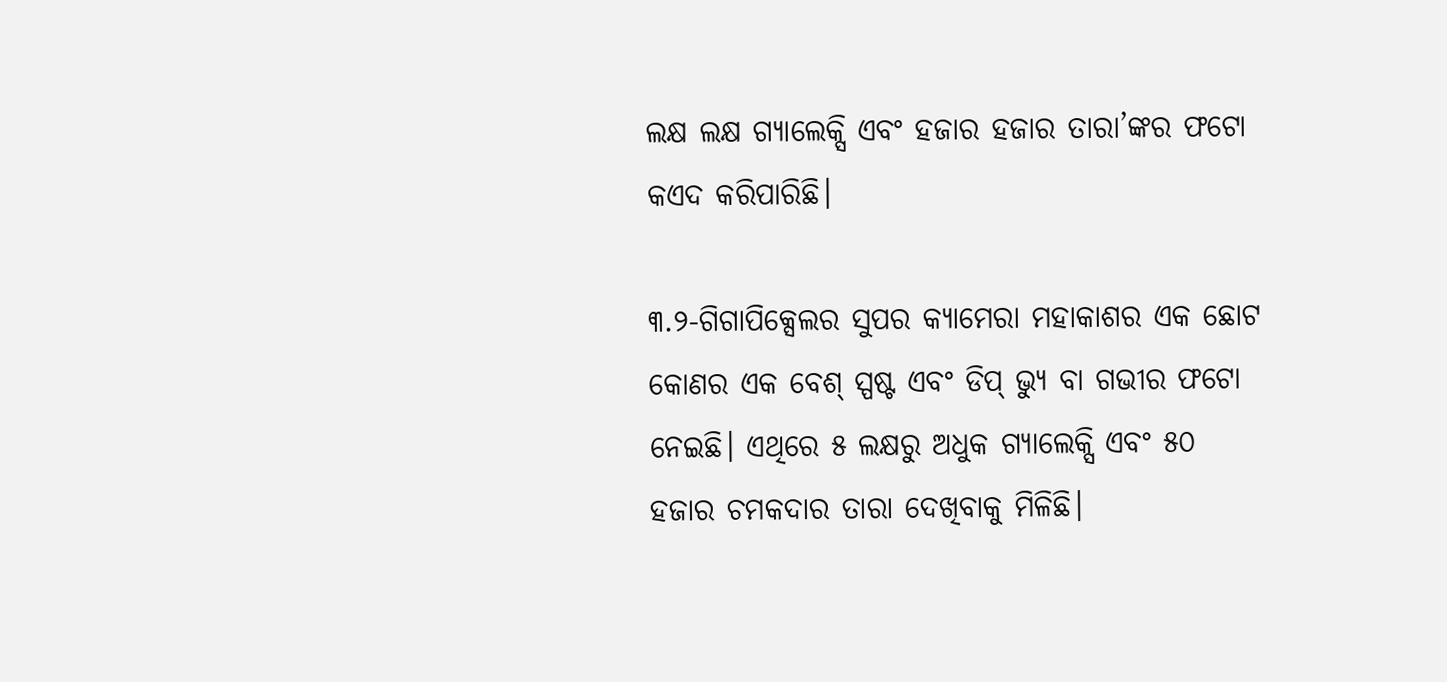ଲକ୍ଷ ଲକ୍ଷ ଗ୍ୟାଲେକ୍ସି ଏବଂ ହଜାର ହଜାର ତାରା’ଙ୍କର ଫଟୋ କଏଦ କରିପାରିଛି।

୩.୨-ଗିଗାପିକ୍ସେଲର ସୁପର କ୍ୟାମେରା ମହାକାଶର ଏକ ଛୋଟ କୋଣର ଏକ ବେଶ୍ ସ୍ପଷ୍ଟ ଏବଂ ଡିପ୍ ଭ୍ୟୁ ବା ଗଭୀର ଫଟୋ ନେଇଛି। ଏଥିରେ ୫ ଲକ୍ଷରୁ ଅଧୁକ ଗ୍ୟାଲେକ୍ସି ଏବଂ ୫୦ ହଜାର ଚମକଦାର ତାରା ଦେଖିବାକୁ ମିଳିଛି।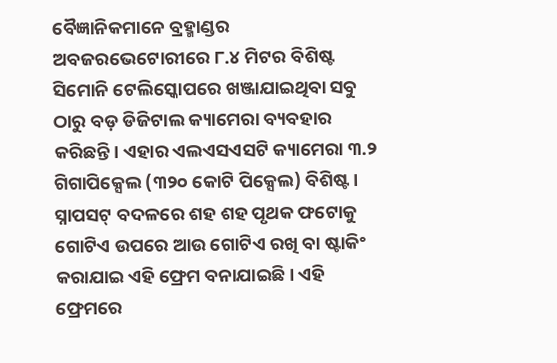ବୈଜ୍ଞାନିକମାନେ ବ୍ରହ୍ମାଣ୍ଡର ଅବଜରଭେଟୋରୀରେ ୮.୪ ମିଟର ବିଶିଷ୍ଟ ସିମୋନି ଟେଲିସ୍କୋପରେ ଖଞ୍ଜାଯାଇଥିବା ସବୁ ଠାରୁ ବଡ଼ ଡିଜିଟାଲ କ୍ୟାମେରା ବ୍ୟବହାର କରିଛନ୍ତି। ଏହାର ଏଲଏସଏସଟି କ୍ୟାମେରା ୩.୨ ଗିଗାପିକ୍ସେଲ (୩୨୦ କୋଟି ପିକ୍ସେଲ) ବିଶିଷ୍ଟ। ସ୍ନାପସଟ୍ ବଦଳରେ ଶହ ଶହ ପୃଥକ ଫଟୋକୁ ଗୋଟିଏ ଉପରେ ଆଉ ଗୋଟିଏ ରଖି ବା ଷ୍ଟାକିଂ କରାଯାଇ ଏହି ଫ୍ରେମ ବନାଯାଇଛି। ଏହି ଫ୍ରେମରେ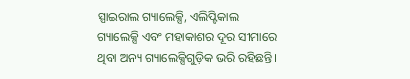ସ୍ପାଇରାଲ ଗ୍ୟାଲେକ୍ସି, ଏଲିପ୍ଟିକାଲ ଗ୍ୟାଲେକ୍ସି ଏବଂ ମହାକାଶର ଦୂର ସୀମାରେ ଥିବା ଅନ୍ୟ ଗ୍ୟାଲେକ୍ସିଗୁଡ଼ିକ ଭରି ରହିଛନ୍ତି।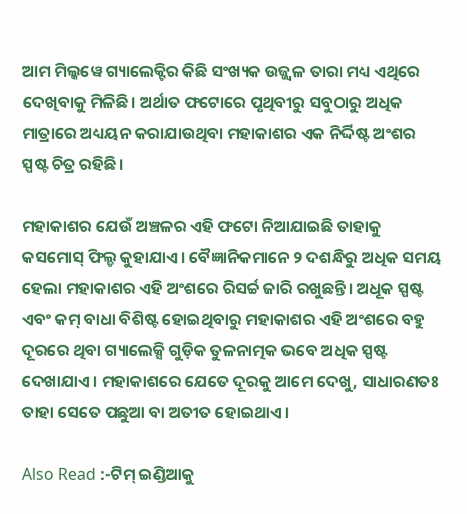ଆମ ମିଲ୍କୱେ ଗ୍ୟାଲେକ୍ଟିର କିଛି ସଂଖ୍ୟକ ଉଜ୍ଜ୍ଵଳ ତାରା ମଧ୍ୟ ଏଥିରେ ଦେଖିବାକୁ ମିଳିଛି। ଅର୍ଥାତ ଫଟୋରେ ପୃଥିବୀରୁ ସବୁଠାରୁ ଅଧିକ ମାତ୍ରାରେ ଅଧ୍ୟୟନ କରାଯାଉଥିବା ମହାକାଶର ଏକ ନିର୍ଦ୍ଦିଷ୍ଟ ଅଂଶର ସ୍ପଷ୍ଟ ଚିତ୍ର ରହିଛି।

ମହାକାଶର ଯେଉଁ ଅଞ୍ଚଳର ଏହି ଫଟୋ ନିଆଯାଇଛି ତାହାକୁ କସମୋସ୍ ଫିଲ୍ଡ କୁହାଯାଏ। ବୈଜ୍ଞାନିକମାନେ ୨ ଦଶନ୍ଧିରୁ ଅଧିକ ସମୟ ହେଲା ମହାକାଶର ଏହି ଅଂଶରେ ରିସର୍ଚ୍ଚ ଜାରି ରଖୁଛନ୍ତି। ଅଧୂକ ସ୍ପଷ୍ଟ ଏବଂ କମ୍ ବାଧା ବିଶିଷ୍ଟ ହୋଇଥିବାରୁ ମହାକାଶର ଏହି ଅଂଶରେ ବହୁ ଦୂରରେ ଥିବା ଗ୍ୟାଲେକ୍ସି ଗୁଡ଼ିକ ତୁଳନାତ୍ମକ ଭବେ ଅଧିକ ସ୍ପଷ୍ଟ ଦେଖାଯାଏ। ମହାକାଶରେ ଯେତେ ଦୂରକୁ ଆମେ ଦେଖୁ, ସାଧାରଣତଃ ତାହା ସେତେ ପଛୁଆ ବା ଅତୀତ ହୋଇଥାଏ।

Also Read :-ଟିମ୍ ଇଣ୍ଡିଆକୁ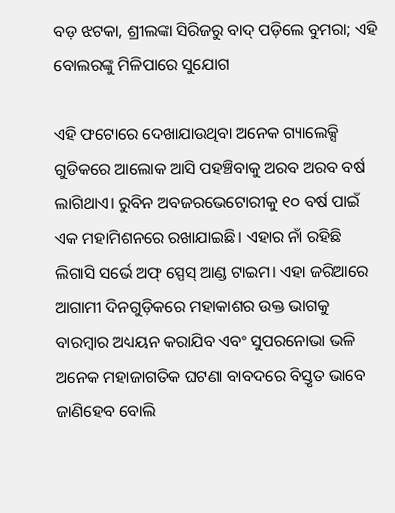ବଡ଼ ଝଟକା, ଶ୍ରୀଲଙ୍କା ସିରିଜରୁ ବାଦ୍ ପଡ଼ିଲେ ବୁମରା; ଏହି ବୋଲରଙ୍କୁ ମିଳିପାରେ ସୁଯୋଗ

ଏହି ଫଟୋରେ ଦେଖାଯାଉଥିବା ଅନେକ ଗ୍ୟାଲେକ୍ସି ଗୁଡିକରେ ଆଲୋକ ଆସି ପହଞ୍ଚିବାକୁ ଅରବ ଅରବ ବର୍ଷ ଲାଗିଥାଏ। ରୁବିନ ଅବଜରଭେଟୋରୀକୁ ୧୦ ବର୍ଷ ପାଇଁ ଏକ ମହାମିଶନରେ ରଖାଯାଇଛି। ଏହାର ନାଁ ରହିଛି ଲିଗାସି ସର୍ଭେ ଅଫ୍ ସ୍ପେସ୍ ଆଣ୍ଡ ଟାଇମ। ଏହା ଜରିଆରେ ଆଗାମୀ ଦିନଗୁଡ଼ିକରେ ମହାକାଶର ଉକ୍ତ ଭାଗକୁ ବାରମ୍ବାର ଅଧ୍ୟୟନ କରାଯିବ ଏବଂ ସୁପରନୋଭା ଭଳି ଅନେକ ମହାଜାଗତିକ ଘଟଣା ବାବଦରେ ବିସ୍ତୃତ ଭାବେ ଜାଣିହେବ ବୋଲି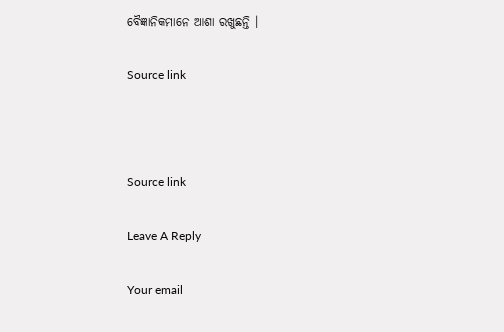ବୈଜ୍ଞାନିକମାନେ ଆଶା ରଖୁଛନ୍ତି ।

Source link



Source link

Leave A Reply

Your email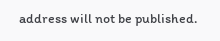address will not be published.